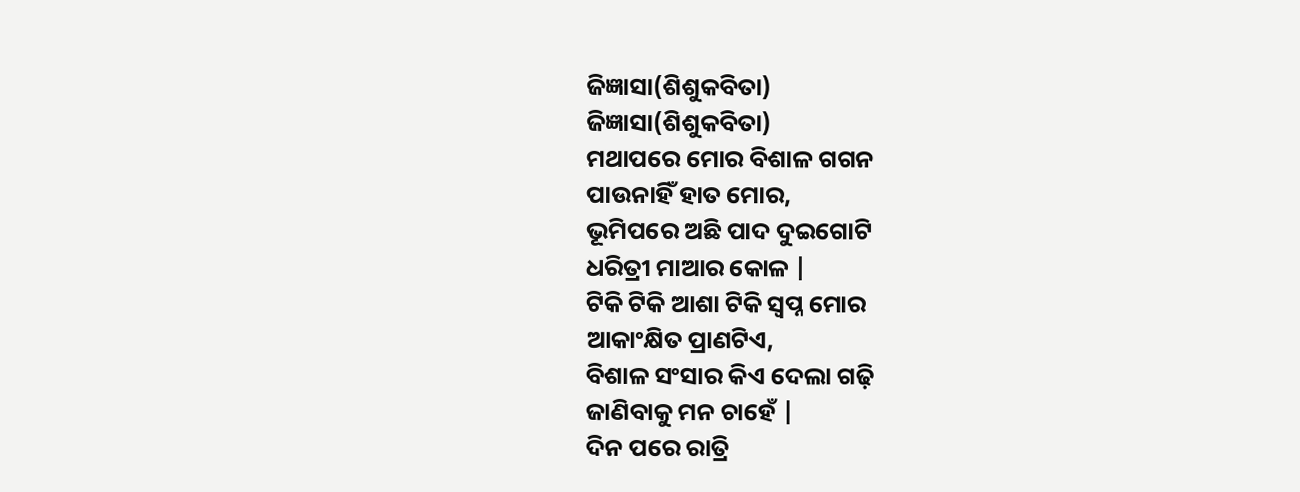ଜିଜ୍ଞାସା(ଶିଶୁକବିତା)
ଜିଜ୍ଞାସା(ଶିଶୁକବିତା)
ମଥାପରେ ମୋର ବିଶାଳ ଗଗନ
ପାଉନାହିଁ ହାତ ମୋର,
ଭୂମିପରେ ଅଛି ପାଦ ଦୁଇଗୋଟି
ଧରିତ୍ରୀ ମାଆର କୋଳ |
ଟିକି ଟିକି ଆଶା ଟିକି ସ୍ୱପ୍ନ ମୋର
ଆକାଂକ୍ଷିତ ପ୍ରାଣଟିଏ,
ବିଶାଳ ସଂସାର କିଏ ଦେଲା ଗଢ଼ି
ଜାଣିବାକୁ ମନ ଚାହେଁ |
ଦିନ ପରେ ରାତ୍ରି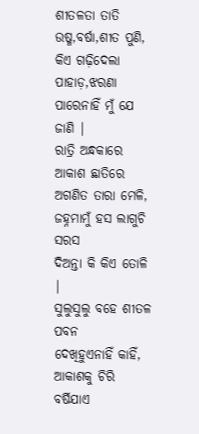ଶୀତଳତା ତାତି
ଉଷ୍ମ,ବର୍ଷା,ଶୀତ ପୁଣି,
କିଏ ଗଢ଼ିଦେଲା ପାହାଡ଼,ଝରଣା
ପାରେନାହିଁ ମୁଁ ଯେ ଜାଣି |
ରାତ୍ରି ଅନ୍ଧକାରେ ଆକାଶ ଛାତିରେ
ଅଗଣିତ ତାରା ମେଳି,
ଜହ୍ନମାମୁଁ ହସ ଲାଗୁଚି ସରସ
ଦିଅନ୍ତା କି କିଏ ତୋଳି |
ସୁଲୁସୁଲୁ ବହେ ଶୀତଳ ପବନ
ଦେଖିହୁଏନାହିଁ କାହିଁ,
ଆକାଶକୁ ଚିରି ବର୍ଷିଯାଏ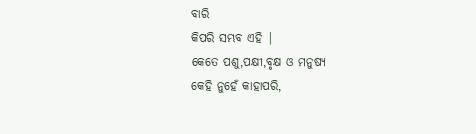ବାରି
କିପରି ସମ୍ଭବ ଏହି |
କେତେ ପଶୁ,ପକ୍ଷୀ,ବୃକ୍ଷ ଓ ମନୁଷ୍ୟ
କେହି ନୁହେଁ କାହାପରି,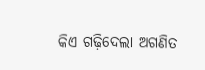କିଏ ଗଢ଼ିଦେଲା ଅଗଣିତ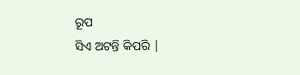ରୂପ
ସିଏ ଅଟନ୍ତି କିପରି |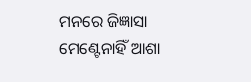ମନରେ ଜିଜ୍ଞାସା ମେଣ୍ଟେନାହିଁ ଆଶା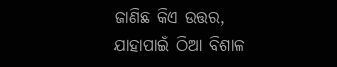ଜାଣିଛ କିଏ ଉତ୍ତର,
ଯାହାପାଇଁ ଠିଆ ବିଶାଳ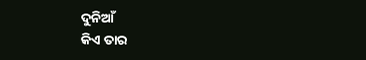ଦୁନିଆଁ
କିଏ ତାର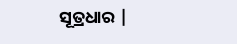ସୂତ୍ରଧାର |